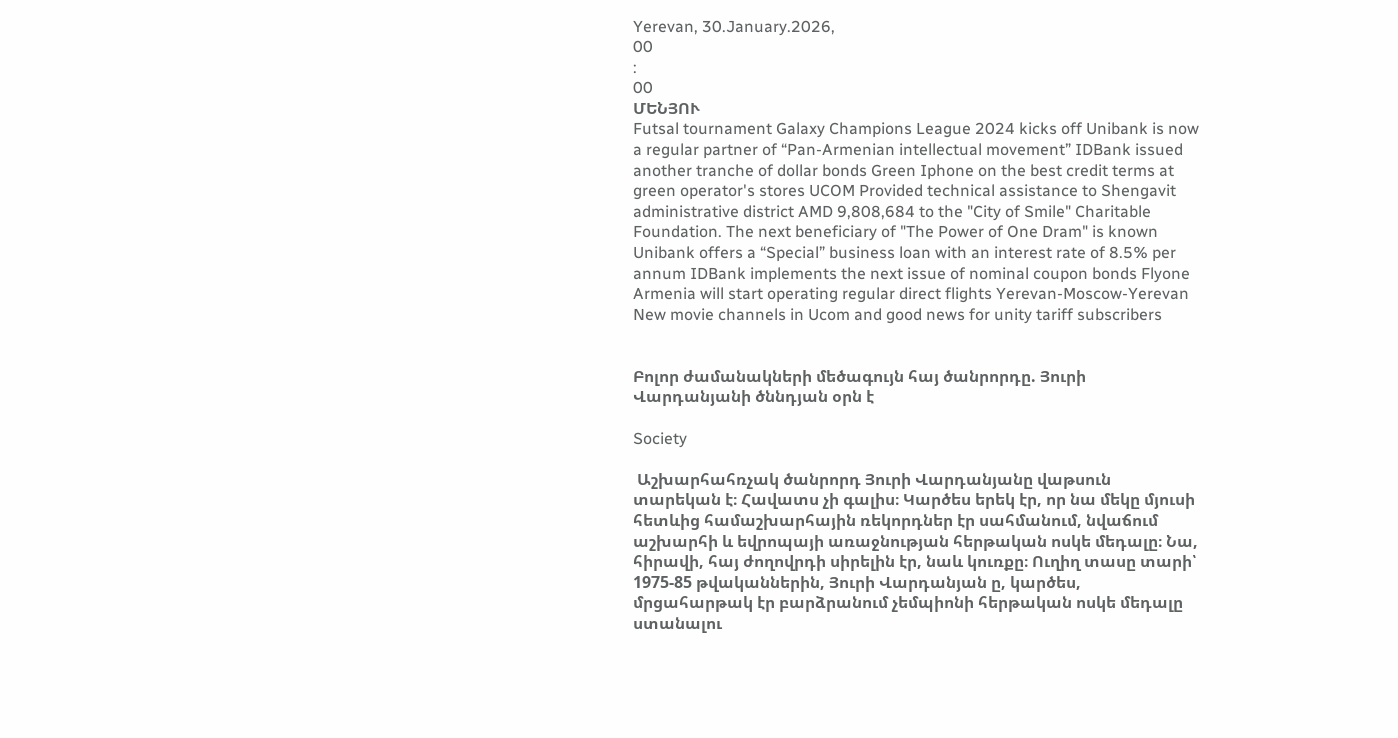Yerevan, 30.January.2026,
00
:
00
ՄԵՆՅՈՒ
Futsal tournament Galaxy Champions League 2024 kicks off Unibank is now a regular partner of “Pan-Armenian intellectual movement” IDBank issued another tranche of dollar bonds Green Iphone on the best credit terms at green operator's stores UCOM Provided technical assistance to Shengavit administrative district AMD 9,808,684 to the "City of Smile" Charitable Foundation. The next beneficiary of "The Power of One Dram" is known Unibank offers a “Special” business loan with an interest rate of 8.5% per annum IDBank implements the next issue of nominal coupon bonds Flyone Armenia will start operating regular direct flights Yerevan-Moscow-Yerevan New movie channels in Ucom and good news for unity tariff subscribers


Բոլոր ժամանակների մեծագույն հայ ծանրորդը. Յուրի Վարդանյանի ծննդյան օրն է

Society

 Աշխարհահռչակ ծանրորդ Յուրի Վարդանյանը վաթսուն տարեկան է։ Հավատս չի գալիս։ Կարծես երեկ էր, որ նա մեկը մյուսի հետևից համաշխարհային ռեկորդներ էր սահմանում, նվաճում աշխարհի և եվրոպայի առաջնության հերթական ոսկե մեդալը։ Նա, հիրավի, հայ ժողովրդի սիրելին էր, նաև կուռքը։ Ուղիղ տասը տարի՝ 1975-85 թվականներին, Յուրի Վարդանյան ը, կարծես, մրցահարթակ էր բարձրանում չեմպիոնի հերթական ոսկե մեդալը ստանալու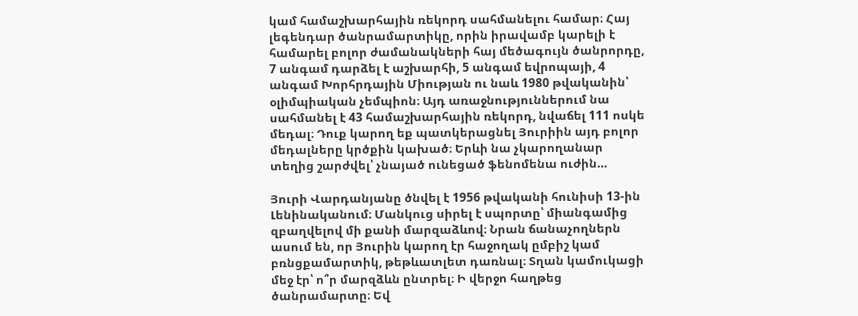կամ համաշխարհային ռեկորդ սահմանելու համար։ Հայ լեգենդար ծանրամարտիկը, որին իրավամբ կարելի է համարել բոլոր ժամանակների հայ մեծագույն ծանրորդը, 7 անգամ դարձել է աշխարհի, 5 անգամ եվրոպայի, 4 անգամ Խորհրդային Միության ու նաև 1980 թվականին՝ օլիմպիական չեմպիոն։ Այդ առաջնություններում նա սահմանել է 43 համաշխարհային ռեկորդ, նվաճել 111 ոսկե մեդալ։ Դուք կարող եք պատկերացնել Յուրիին այդ բոլոր մեդալները կրծքին կախած։ Երևի նա չկարողանար տեղից շարժվել՝ չնայած ունեցած ֆենոմենա ուժին…

Յուրի Վարդանյանը ծնվել է 1956 թվականի հունիսի 13-ին Լենինականում։ Մանկուց սիրել է սպորտը՝ միանգամից զբաղվելով մի քանի մարզաձևով։ Նրան ճանաչողներն ասում են, որ Յուրին կարող էր հաջողակ ըմբիշ կամ բռնցքամարտիկ, թեթևատլետ դառնալ։ Տղան կամուկացի մեջ էր՝ ո՞ր մարզձևն ընտրել։ Ի վերջո հաղթեց ծանրամարտը։ Եվ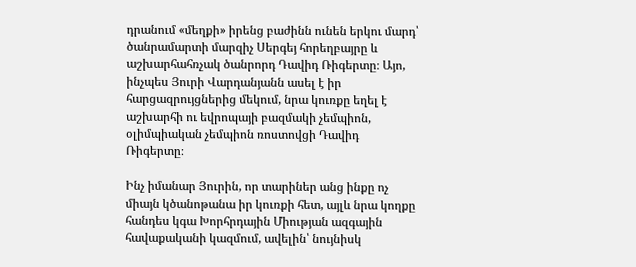դրանում «մեղքի» իրենց բաժինն ունեն երկու մարդ՝ ծանրամարտի մարզիչ Սերգեյ հորեղբայրը և աշխարհահռչակ ծանրորդ Դավիդ Ռիգերտը։ Այո, ինչպես Յուրի Վարդանյանն ասել է իր հարցազրույցներից մեկում, նրա կուռքը եղել է աշխարհի ու եվրոպայի բազմակի չեմպիոն, օլիմպիական չեմպիոն ռոստովցի Դավիդ Ռիգերտը։

Ինչ իմանար Յուրին, որ տարիներ անց ինքը ոչ միայն կծանոթանա իր կուռքի հետ, այլև նրա կողքը հանդես կգա Խորհրդային Միության ազգային հավաքականի կազմում, ավելին՝ նույնիսկ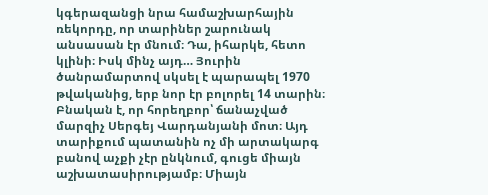կգերազանցի նրա համաշխարհային ռեկորդը, որ տարիներ շարունակ անսասան էր մնում։ Դա, իհարկե, հետո կլինի։ Իսկ մինչ այդ… Յուրին ծանրամարտով սկսել է պարապել 1970 թվականից, երբ նոր էր բոլորել 14 տարին։ Բնական է, որ հորեղբոր՝ ճանաչված մարզիչ Սերգեյ Վարդանյանի մոտ։ Այդ տարիքում պատանին ոչ մի արտակարգ բանով աչքի չէր ընկնում, գուցե միայն աշխատասիրությամբ։ Միայն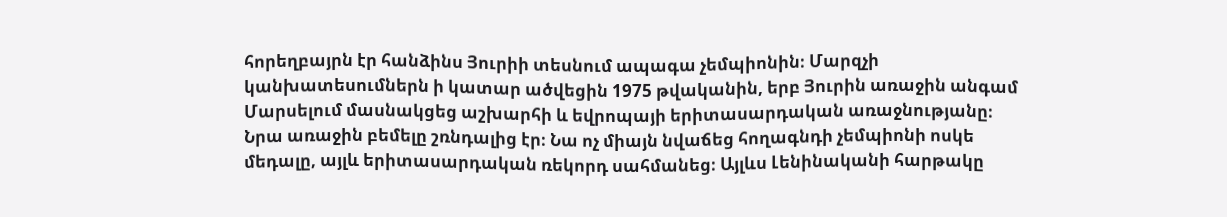հորեղբայրն էր հանձինս Յուրիի տեսնում ապագա չեմպիոնին։ Մարզչի կանխատեսումներն ի կատար ածվեցին 1975 թվականին, երբ Յուրին առաջին անգամ Մարսելում մասնակցեց աշխարհի և եվրոպայի երիտասարդական առաջնությանը։ Նրա առաջին բեմելը շռնդալից էր։ Նա ոչ միայն նվաճեց հողագնդի չեմպիոնի ոսկե մեդալը, այլև երիտասարդական ռեկորդ սահմանեց։ Այլևս Լենինականի հարթակը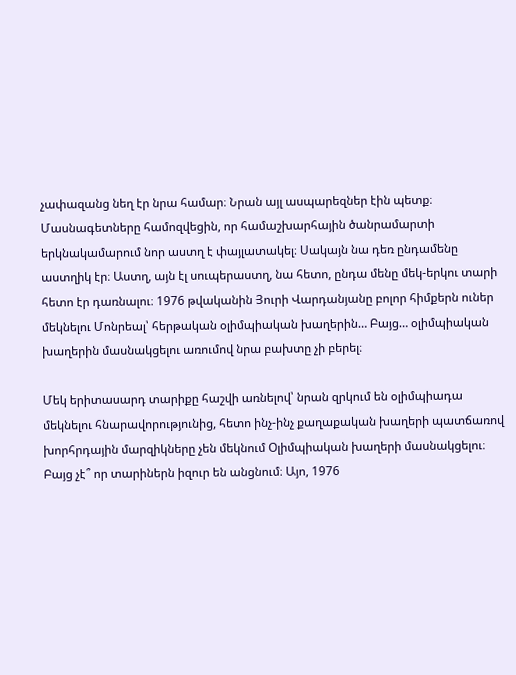չափազանց նեղ էր նրա համար։ Նրան այլ ասպարեզներ էին պետք։ Մասնագետները համոզվեցին, որ համաշխարհային ծանրամարտի երկնակամարում նոր աստղ է փայլատակել։ Սակայն նա դեռ ընդամենը աստղիկ էր։ Աստղ, այն էլ սուպերաստղ, նա հետո, ընդա մենը մեկ-երկու տարի հետո էր դառնալու։ 1976 թվականին Յուրի Վարդանյանը բոլոր հիմքերն ուներ մեկնելու Մոնրեալ՝ հերթական օլիմպիական խաղերին… Բայց… օլիմպիական խաղերին մասնակցելու առումով նրա բախտը չի բերել։

Մեկ երիտասարդ տարիքը հաշվի առնելով՝ նրան զրկում են օլիմպիադա մեկնելու հնարավորությունից, հետո ինչ-ինչ քաղաքական խաղերի պատճառով խորհրդային մարզիկները չեն մեկնում Օլիմպիական խաղերի մասնակցելու։ Բայց չէ՞ որ տարիներն իզուր են անցնում։ Այո, 1976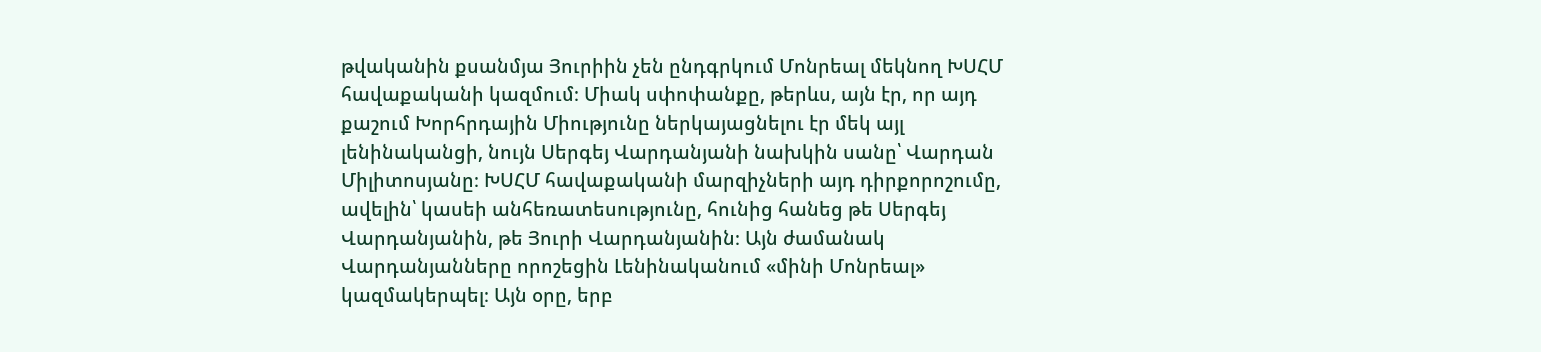թվականին քսանմյա Յուրիին չեն ընդգրկում Մոնրեալ մեկնող ԽՍՀՄ հավաքականի կազմում։ Միակ սփոփանքը, թերևս, այն էր, որ այդ քաշում Խորհրդային Միությունը ներկայացնելու էր մեկ այլ լենինականցի, նույն Սերգեյ Վարդանյանի նախկին սանը՝ Վարդան Միլիտոսյանը։ ԽՍՀՄ հավաքականի մարզիչների այդ դիրքորոշումը, ավելին՝ կասեի անհեռատեսությունը, հունից հանեց թե Սերգեյ Վարդանյանին, թե Յուրի Վարդանյանին։ Այն ժամանակ Վարդանյանները որոշեցին Լենինականում «մինի Մոնրեալ» կազմակերպել։ Այն օրը, երբ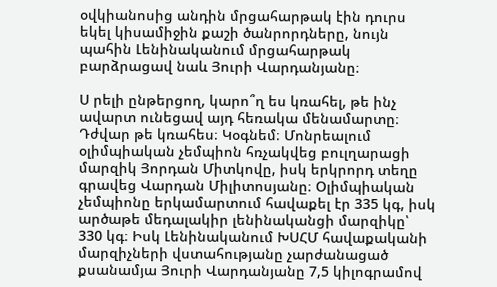օվկիանոսից անդին մրցահարթակ էին դուրս եկել կիսամիջին քաշի ծանրորդները, նույն պահին Լենինականում մրցահարթակ բարձրացավ նաև Յուրի Վարդանյանը։

Ս րելի ընթերցող, կարո՞ղ ես կռահել, թե ինչ ավարտ ունեցավ այդ հեռակա մենամարտը։ Դժվար թե կռահես։ Կօգնեմ։ Մոնրեալում օլիմպիական չեմպիոն հռչակվեց բուլղարացի մարզիկ Յորդան Միտկովը, իսկ երկրորդ տեղը գրավեց Վարդան Միլիտոսյանը։ Օլիմպիական չեմպիոնը երկամարտում հավաքել էր 335 կգ, իսկ արծաթե մեդալակիր լենինականցի մարզիկը՝ 330 կգ։ Իսկ Լենինականում ԽՍՀՄ հավաքականի մարզիչների վստահությանը չարժանացած քսանամյա Յուրի Վարդանյանը 7,5 կիլոգրամով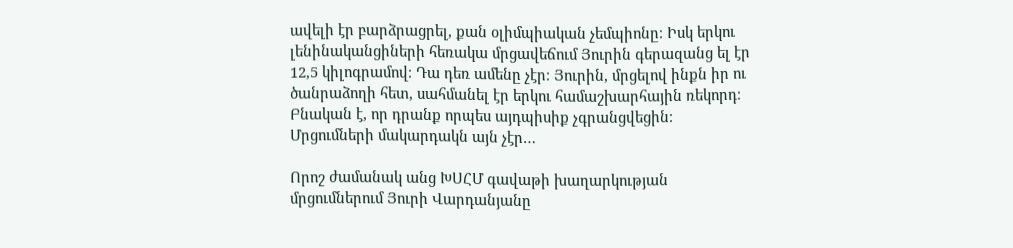ավելի էր բարձրացրել, քան օլիմպիական չեմպիոնը։ Իսկ երկու լենինականցիների հեռակա մրցավեճում Յուրին գերազանց ել էր 12,5 կիլոգրամով։ Դա դեռ ամենը չէր։ Յուրին, մրցելով ինքն իր ու ծանրաձողի հետ, սահմանել էր երկու համաշխարհային ռեկորդ։ Բնական է, որ դրանք որպես այդպիսիք չգրանցվեցին։ Մրցումների մակարդակն այն չէր…

Որոշ ժամանակ անց ԽՍՀՄ գավաթի խաղարկության մրցումներում Յուրի Վարդանյանը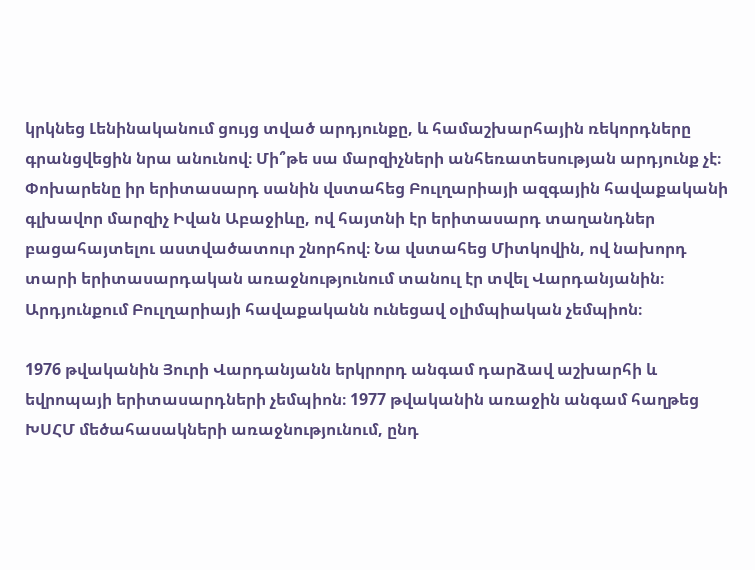կրկնեց Լենինականում ցույց տված արդյունքը, և համաշխարհային ռեկորդները գրանցվեցին նրա անունով։ Մի՞թե սա մարզիչների անհեռատեսության արդյունք չէ։ Փոխարենը իր երիտասարդ սանին վստահեց Բուլղարիայի ազգային հավաքականի գլխավոր մարզիչ Իվան Աբաջիևը, ով հայտնի էր երիտասարդ տաղանդներ բացահայտելու աստվածատուր շնորհով։ Նա վստահեց Միտկովին, ով նախորդ տարի երիտասարդական առաջնությունում տանուլ էր տվել Վարդանյանին։ Արդյունքում Բուլղարիայի հավաքականն ունեցավ օլիմպիական չեմպիոն։

1976 թվականին Յուրի Վարդանյանն երկրորդ անգամ դարձավ աշխարհի և եվրոպայի երիտասարդների չեմպիոն։ 1977 թվականին առաջին անգամ հաղթեց ԽՍՀՄ մեծահասակների առաջնությունում, ընդ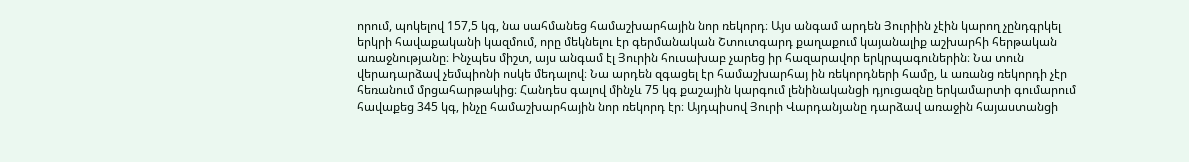որում, պոկելով 157,5 կգ, նա սահմանեց համաշխարհային նոր ռեկորդ։ Այս անգամ արդեն Յուրիին չէին կարող չընդգրկել երկրի հավաքականի կազմում, որը մեկնելու էր գերմանական Շտուտգարդ քաղաքում կայանալիք աշխարհի հերթական առաջնությանը։ Ինչպես միշտ, այս անգամ էլ Յուրին հուսախաբ չարեց իր հազարավոր երկրպագուներին։ Նա տուն վերադարձավ չեմպիոնի ոսկե մեդալով։ Նա արդեն զգացել էր համաշխարհայ ին ռեկորդների համը, և առանց ռեկորդի չէր հեռանում մրցահարթակից։ Հանդես գալով մինչև 75 կգ քաշային կարգում լենինականցի դյուցազնը երկամարտի գումարում հավաքեց 345 կգ, ինչը համաշխարհային նոր ռեկորդ էր։ Այդպիսով Յուրի Վարդանյանը դարձավ առաջին հայաստանցի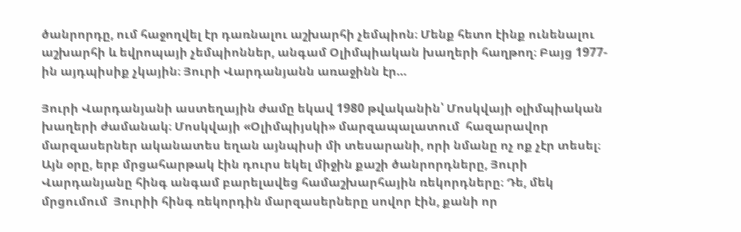ծանրորդը, ում հաջողվել էր դառնալու աշխարհի չեմպիոն։ Մենք հետո էինք ունենալու աշխարհի և եվրոպայի չեմպիոններ, անգամ Օլիմպիական խաղերի հաղթող։ Բայց 1977-ին այդպիսիք չկային։ Յուրի Վարդանյանն առաջինն էր…

Յուրի Վարդանյանի աստեղային ժամը եկավ 1980 թվականին՝ Մոսկվայի օլիմպիական խաղերի ժամանակ։ Մոսկվայի «Օլիմպիյսկի» մարզապալատում  հազարավոր մարզասերներ ականատես եղան այնպիսի մի տեսարանի, որի նմանը ոչ ոք չէր տեսել։ Այն օրը, երբ մրցահարթակ էին դուրս եկել միջին քաշի ծանրորդները, Յուրի Վարդանյանը հինգ անգամ բարելավեց համաշխարհային ռեկորդները։ Դե, մեկ մրցումում  Յուրիի հինգ ռեկորդին մարզասերները սովոր էին, քանի որ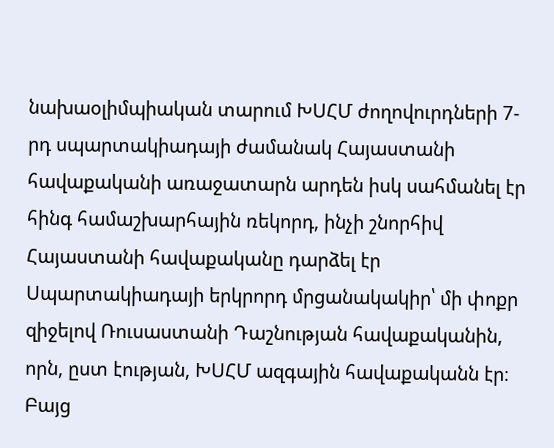նախաօլիմպիական տարում ԽՍՀՄ ժողովուրդների 7-րդ սպարտակիադայի ժամանակ Հայաստանի հավաքականի առաջատարն արդեն իսկ սահմանել էր հինգ համաշխարհային ռեկորդ, ինչի շնորհիվ Հայաստանի հավաքականը դարձել էր Սպարտակիադայի երկրորդ մրցանակակիր՝ մի փոքր զիջելով Ռուսաստանի Դաշնության հավաքականին, որն, ըստ էության, ԽՍՀՄ ազգային հավաքականն էր։ Բայց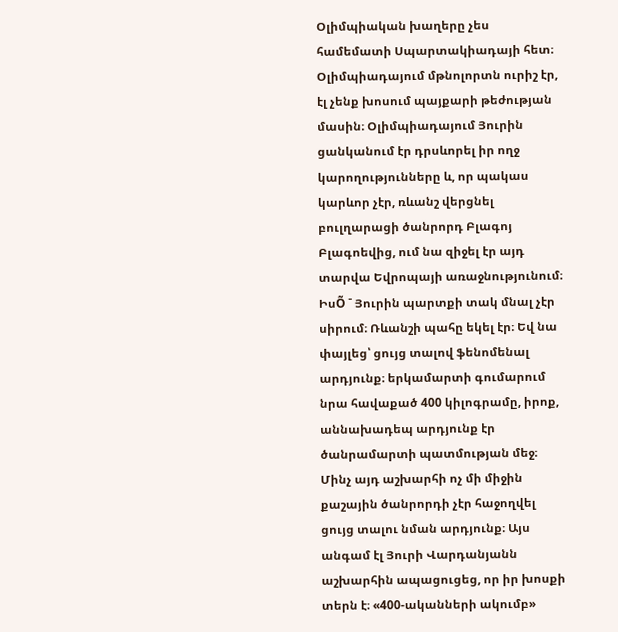Օլիմպիական խաղերը չես համեմատի Սպարտակիադայի հետ։ Օլիմպիադայում մթնոլորտն ուրիշ էր, էլ չենք խոսում պայքարի թեժության մասին։ Օլիմպիադայում Յուրին ցանկանում էր դրսևորել իր ողջ կարողությունները և, որ պակաս կարևոր չէր, ռևանշ վերցնել բուլղարացի ծանրորդ Բլագոյ Բլագոեվից, ում նա զիջել էր այդ տարվա Եվրոպայի առաջնությունում։ ԻսÕ ¯ Յուրին պարտքի տակ մնալ չէր սիրում։ Ռևանշի պահը եկել էր։ Եվ նա փայլեց՝ ցույց տալով ֆենոմենալ արդյունք։ երկամարտի գումարում նրա հավաքած 400 կիլոգրամը, իրոք, աննախադեպ արդյունք էր ծանրամարտի պատմության մեջ։ Մինչ այդ աշխարհի ոչ մի միջին քաշային ծանրորդի չէր հաջողվել ցույց տալու նման արդյունք։ Այս անգամ էլ Յուրի Վարդանյանն աշխարհին ապացուցեց, որ իր խոսքի տերն է։ «400-ականների ակումբ»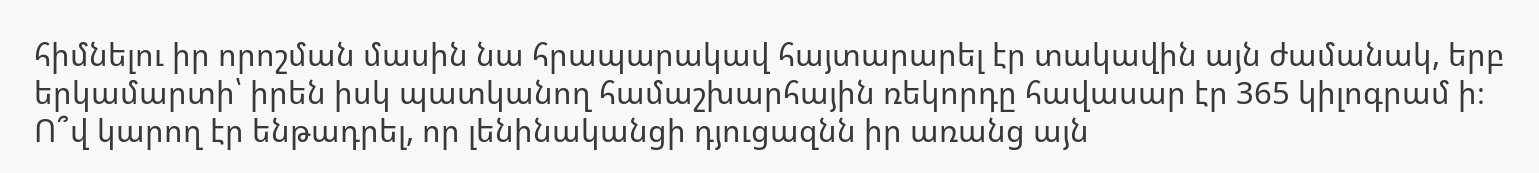հիմնելու իր որոշման մասին նա հրապարակավ հայտարարել էր տակավին այն ժամանակ, երբ երկամարտի՝ իրեն իսկ պատկանող համաշխարհային ռեկորդը հավասար էր 365 կիլոգրամ ի։ Ո՞վ կարող էր ենթադրել, որ լենինականցի դյուցազնն իր առանց այն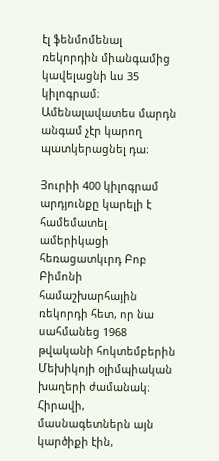էլ ֆենմոմենալ ռեկորդին միանգամից կավելացնի ևս 35 կիլոգրամ։ Ամենալավատես մարդն անգամ չէր կարող պատկերացնել դա։

Յուրիի 400 կիլոգրամ արդյունքը կարելի է համեմատել ամերիկացի հեռացատկւրդ Բոբ Բիմոնի համաշխարհային ռեկորդի հետ, որ նա սահմանեց 1968 թվականի հոկտեմբերին Մեխիկոյի օլիմպիական խաղերի ժամանակ։ Հիրավի, մասնագետներն այն կարծիքի էին,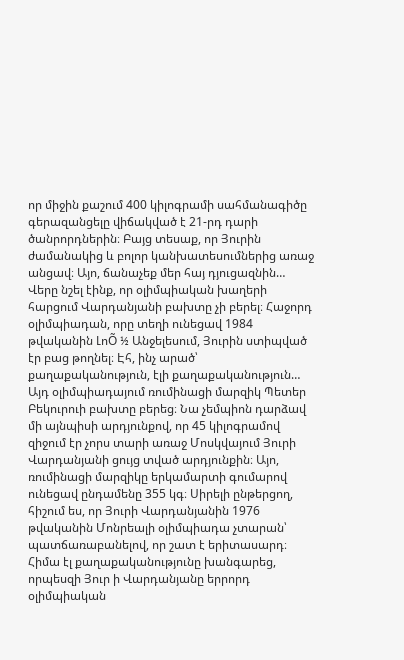որ միջին քաշում 400 կիլոգրամի սահմանագիծը գերազանցելը վիճակված է 21-րդ դարի ծանրորդներին։ Բայց տեսաք, որ Յուրին ժամանակից և բոլոր կանխատեսումներից առաջ անցավ։ Այո, ճանաչեք մեր հայ դյուցազնին… Վերը նշել էինք, որ օլիմպիական խաղերի հարցում Վարդանյանի բախտը չի բերել։ Հաջորդ օլիմպիադան, որը տեղի ունեցավ 1984 թվականին ԼոÕ ½ Անջելեսում, Յուրին ստիպված էր բաց թողնել։ Էհ, ինչ արած՝ քաղաքականություն, էլի քաղաքականություն… Այդ օլիմպիադայում ռումինացի մարզիկ Պետեր Բեկուրուի բախտը բերեց։ Նա չեմպիոն դարձավ մի այնպիսի արդյունքով, որ 45 կիլոգրամով զիջում էր չորս տարի առաջ Մոսկվայում Յուրի Վարդանյանի ցույց տված արդյունքին։ Այո, ռումինացի մարզիկը երկամարտի գումարով ունեցավ ընդամենը 355 կգ։ Սիրելի ընթերցող, հիշում ես, որ Յուրի Վարդանյանին 1976 թվականին Մոնրեալի օլիմպիադա չտարան՝ պատճառաբանելով, որ շատ է երիտասարդ։ Հիմա էլ քաղաքականությունը խանգարեց, որպեսզի Յուր ի Վարդանյանը երրորդ օլիմպիական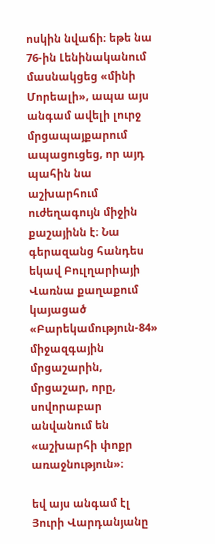ոսկին նվաճի։ եթե նա 76-ին Լենինականում մասնակցեց «մինի Մորեալի», ապա այս անգամ ավելի լուրջ մրցապայքարում ապացուցեց, որ այդ պահին նա աշխարհում ուժեղագույն միջին քաշայինն է։ Նա գերազանց հանդես եկավ Բուլղարիայի Վառնա քաղաքում կայացած «Բարեկամություն-84» միջազգային մրցաշարին, մրցաշար, որը, սովորաբար անվանում են «աշխարհի փոքր առաջնություն»։

եվ այս անգամ էլ Յուրի Վարդանյանը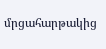մրցահարթակից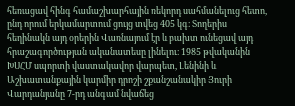հեռացավ հինգ համաշխարհային ռեկորդ սահմանելուց հետո, ընդ որում երկամարտում ցույց տվեց 405 կգ։ Տողերիս հեղինակն այդ օրերին Վառնայում էր և բախտ ունեցավ այդ հրաշագործության ականատեսը լինելու։ 1985 թվականին ԽՍՀՄ սպորտի վաստակավոր վարպետ, Լենինի և Աշխատանքային կարմիր դրոշի շքանշանակիր Յուրի Վարդանյանը 7-րդ անգամ նվաճեց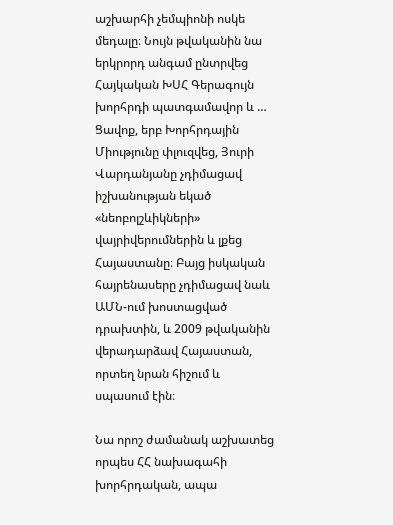աշխարհի չեմպիոնի ոսկե մեդալը։ Նույն թվականին նա երկրորդ անգամ ընտրվեց Հայկական ԽՍՀ Գերագույն խորհրդի պատգամավոր և … Ցավոք, երբ Խորհրդային Միությունը փլուզվեց, Յուրի Վարդանյանը չդիմացավ իշխանության եկած «նեոբոլշևիկների» վայրիվերումներին և լքեց Հայաստանը։ Բայց իսկական հայրենասերը չդիմացավ նաև ԱՄՆ-ում խոստացված դրախտին, և 2009 թվականին վերադարձավ Հայաստան, որտեղ նրան հիշում և սպասում էին։

Նա որոշ ժամանակ աշխատեց որպես ՀՀ նախագահի խորհրդական, ապա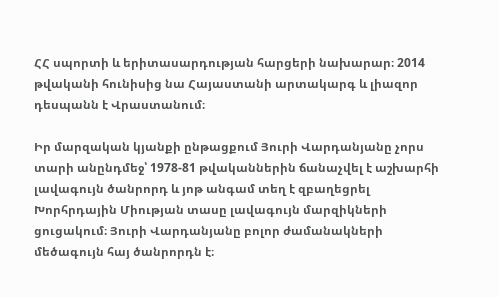ՀՀ սպորտի և երիտասարդության հարցերի նախարար։ 2014 թվականի հունիսից նա Հայաստանի արտակարգ և լիազոր դեսպանն է Վրաստանում։

Իր մարզական կյանքի ընթացքում Յուրի Վարդանյանը չորս տարի անընդմեջ՝ 1978-81 թվականներին ճանաչվել է աշխարհի լավագույն ծանրորդ և յոթ անգամ տեղ է զբաղեցրել Խորհրդային Միության տասը լավագույն մարզիկների ցուցակում։ Յուրի Վարդանյանը բոլոր ժամանակների մեծագույն հայ ծանրորդն է։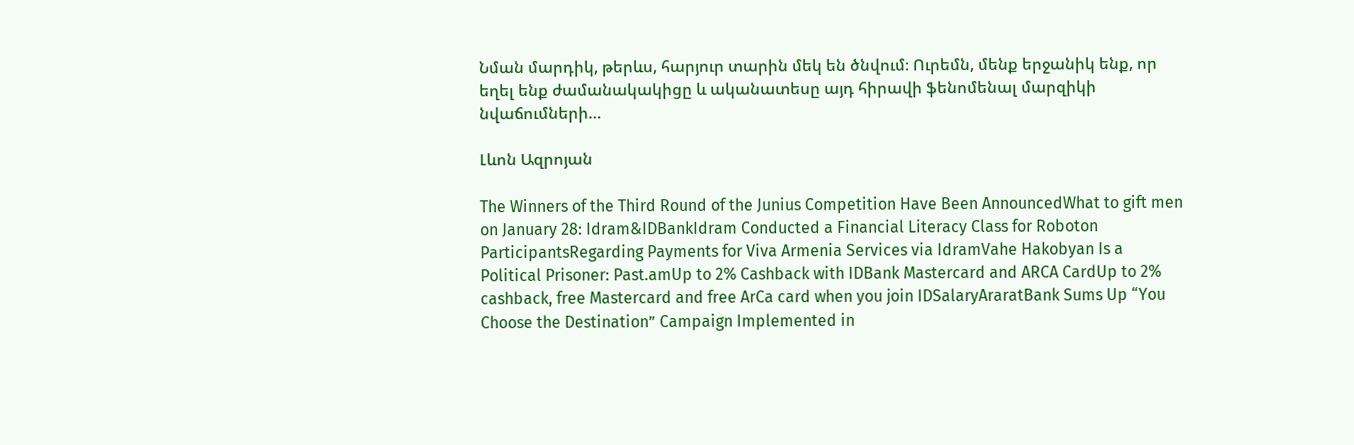Նման մարդիկ, թերևս, հարյուր տարին մեկ են ծնվում։ Ուրեմն, մենք երջանիկ ենք, որ եղել ենք ժամանակակիցը և ականատեսը այդ հիրավի ֆենոմենալ մարզիկի նվաճումների…

Լևոն Ազրոյան

The Winners of the Third Round of the Junius Competition Have Been AnnouncedWhat to gift men on January 28: Idram&IDBankIdram Conducted a Financial Literacy Class for Roboton ParticipantsRegarding Payments for Viva Armenia Services via IdramVahe Hakobyan Is a Political Prisoner: Past.amUp to 2% Cashback with IDBank Mastercard and ARCA CardUp to 2% cashback, free Mastercard and free ArCa card when you join IDSalaryAraratBank Sums Up “You Choose the Destination” Campaign Implemented in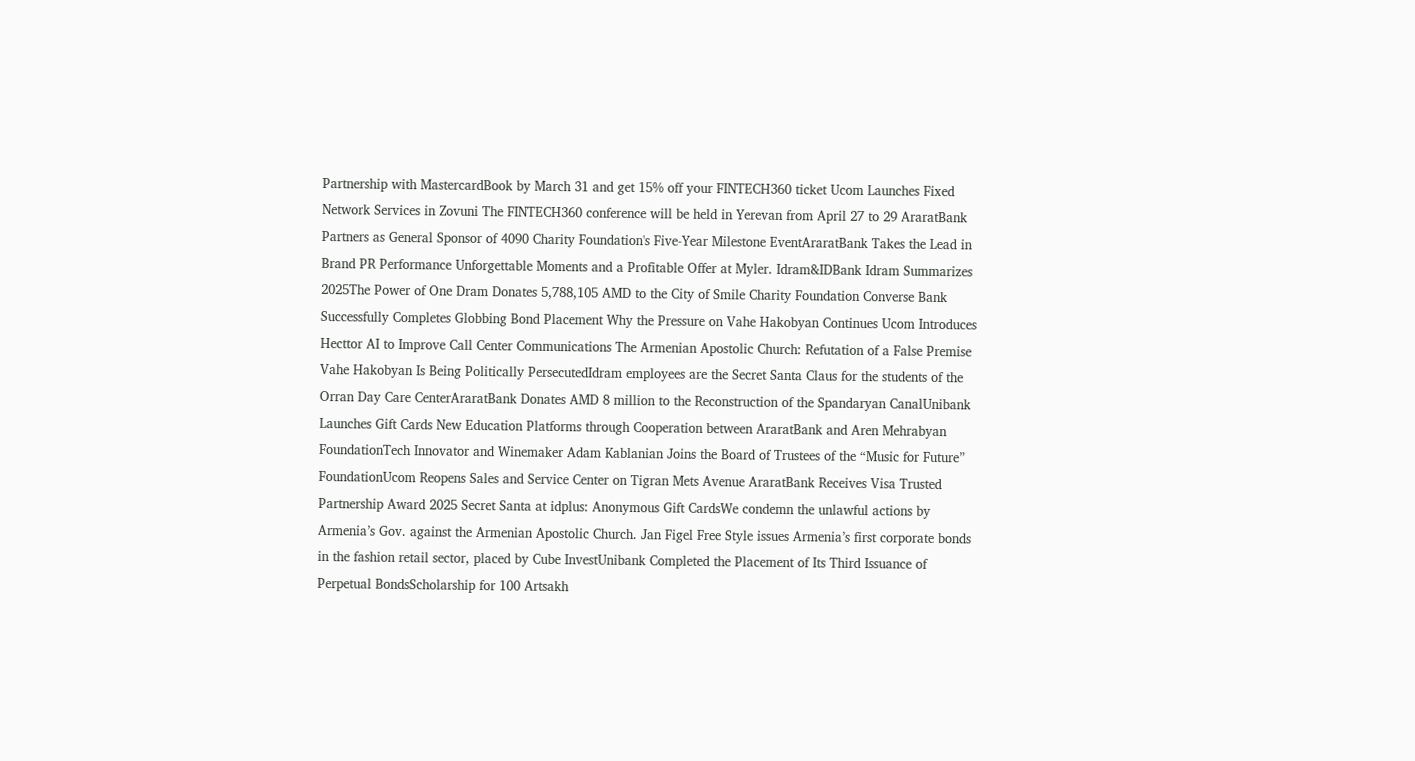Partnership with MastercardBook by March 31 and get 15% off your FINTECH360 ticket Ucom Launches Fixed Network Services in Zovuni The FINTECH360 conference will be held in Yerevan from April 27 to 29 AraratBank Partners as General Sponsor of 4090 Charity Foundation's Five-Year Milestone EventAraratBank Takes the Lead in Brand PR Performance Unforgettable Moments and a Profitable Offer at Myler. Idram&IDBank Idram Summarizes 2025The Power of One Dram Donates 5,788,105 AMD to the City of Smile Charity Foundation Converse Bank Successfully Completes Globbing Bond Placement Why the Pressure on Vahe Hakobyan Continues Ucom Introduces Hecttor AI to Improve Call Center Communications The Armenian Apostolic Church: Refutation of a False Premise Vahe Hakobyan Is Being Politically PersecutedIdram employees are the Secret Santa Claus for the students of the Orran Day Care CenterAraratBank Donates AMD 8 million to the Reconstruction of the Spandaryan CanalUnibank Launches Gift Cards New Education Platforms through Cooperation between AraratBank and Aren Mehrabyan FoundationTech Innovator and Winemaker Adam Kablanian Joins the Board of Trustees of the “Music for Future” FoundationUcom Reopens Sales and Service Center on Tigran Mets Avenue AraratBank Receives Visa Trusted Partnership Award 2025 Secret Santa at idplus: Anonymous Gift CardsWe condemn the unlawful actions by Armenia’s Gov. against the Armenian Apostolic Church. Jan Figel Free Style issues Armenia’s first corporate bonds in the fashion retail sector, placed by Cube InvestUnibank Completed the Placement of Its Third Issuance of Perpetual BondsScholarship for 100 Artsakh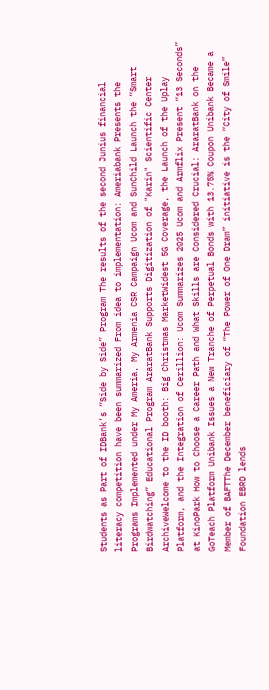Students as Part of IDBank’s “Side by Side” Program The results of the second Junius financial literacy competition have been summarized From idea to implementation: Ameriabank Presents the Programs Implemented under My Ameria, My Armenia CSR Campaign Ucom and SunChild Launch the “Smart Birdwatching” Educational Program AraratBank Supports Digitization of "Karin" Scientific Center ArchiveWelcome to the ID booth: Big Christmas MarketWidest 5G Coverage, the Launch of the Uplay Platform, and the Integration of Cerillion: Ucom Summarizes 2025 Ucom and Armflix Present “13 Seconds” at KinoPark How to Choose a Career Path and What Skills are Considered Crucial: AraratBank on the GoTeach Platform Unibank Issues a New Tranche of Perpetual Bonds with 13.75% Coupon Unibank Became a Member of BAFTThe December beneficiary of “The Power of One Dram” initiative is the “City of Smile” Foundation EBRD lends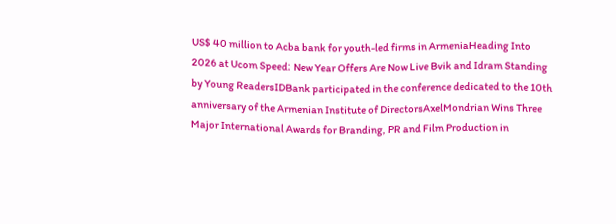US$ 40 million to Acba bank for youth-led firms in ArmeniaHeading Into 2026 at Ucom Speed։ New Year Offers Are Now Live Bvik and Idram Standing by Young ReadersIDBank participated in the conference dedicated to the 10th anniversary of the Armenian Institute of DirectorsAxelMondrian Wins Three Major International Awards for Branding, PR and Film Production in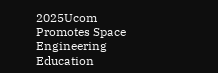2025Ucom Promotes Space Engineering Education